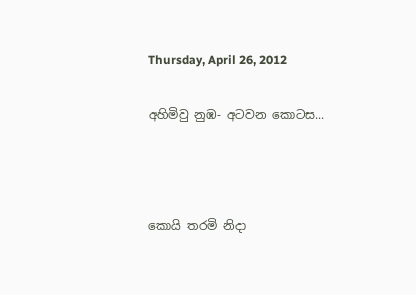Thursday, April 26, 2012

අහිමිවු නුඹ- අටවන කොටස...



කොයි තරමි නිදා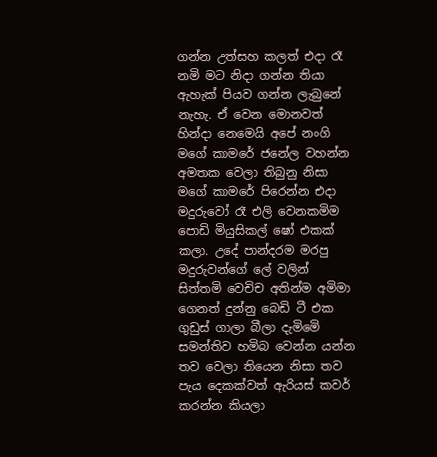ගන්න උත්සහ කලත් එදා රෑ නමි මට නිදා ගන්න තියා ඇහැක් පියව ගන්න ලැබුනේ නැහැ. ඒ වෙන මොනවත් හින්දා නෙමෙයි අපේ නංගි මගේ කාමරේ ජනේල වහන්න අමතක වෙලා තිබුනු නිසා මගේ කාමරේ පිරෙන්න එදා මදුරුවෝ රෑ එලි වෙනකමිම පොඩි මියුසිකල් ෂෝ එකක් කලා. උදේ පාන්දරම මරපු මදුරුවන්ගේ ලේ වලින් සිත්තමි වෙචිච අතින්ම අමිමා ගෙනත් දුන්නු බෙඩි ටී එක ගුඩුස් ගාලා බීලා දැමිමෙි සමන්තිව හමිබ වෙන්න යන්න තව වෙලා තියෙන නිසා තව පැය දෙකක්වත් ඇරියස් කවර් කරන්න කියලා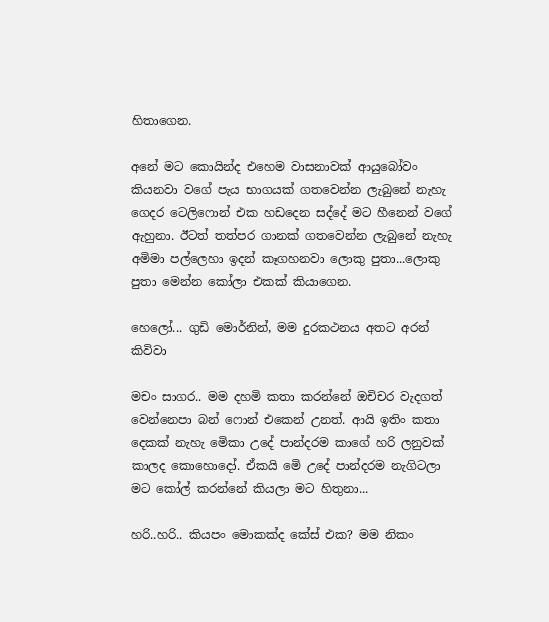හිතාගෙන.

අනේ මට කොයින්ද එහෙම වාසනාවක් ආයුබෝවං කියනවා වගේ පැය භාගයක් ගතවෙන්න ලැබුනේ නැහැ ගෙදර ටෙලිෆොන් එක හඩදෙන සද්දේ මට හීනෙන් වගේ ඇහුනා. ඊටත් තත්පර ගානක් ගතවෙන්න ලැබුනේ නැහැ අමිමා පල්ලෙහා ඉදන් කෑගහනවා ලොකු පුතා...ලොකු පුතා මෙන්න කෝලා එකක් කියාගෙන.

හෙලෝ... ගුඩි මොර්නින්, මම දුරකථනය අතට අරන් කිවිවා

මචං සාගර.. මම දහමි කතා කරන්නේ ඔචිචර වැදගත් වෙන්නෙපා බන් ෆොන් එකෙන් උනත්. ආයි ඉතිං කතා දෙකක් නැහැ මෙිකා උදේ පාන්දරම කාගේ හරි ලනුවක් කාලද කොහොදෝ. ඒකයි මෙි උදේ පාන්දරම නැගිටලා මට කෝල් කරන්නේ කියලා මට හිතුනා...

හරි..හරි.. කියපං මොකක්ද කේස් එක? මම නිකං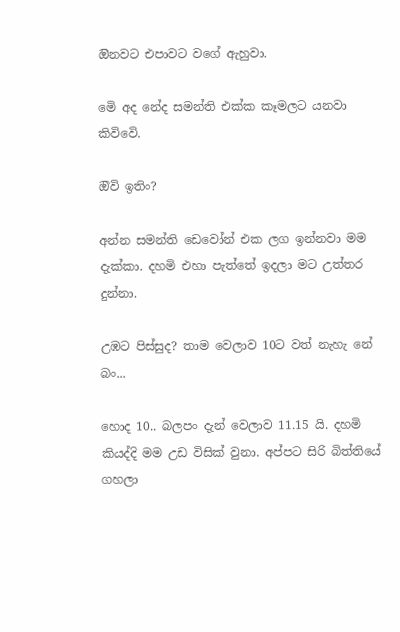ඔිනවට එපාවට වගේ ඇහුවා.

මෙි අද නේද සමන්ති එක්ක කෑමලට යනවා කිවිවෙි.

ඔිවි ඉතිං?

අන්න සමන්ති ඩෙවෝන් එක ලග ඉන්නවා මම දැක්කා. දහමි එහා පැත්තේ ඉදලා මට උත්තර දුන්නා.

උඹට පිස්සුද? තාම වෙලාව 10ට වත් නැහැ නේ බං...

හොද 10.. බලපං දැන් වෙලාව 11.15 යි. දහමි කියද්දි මම උඩ විසික් වුනා. අප්පට සිරි බිත්තියේ ගහලා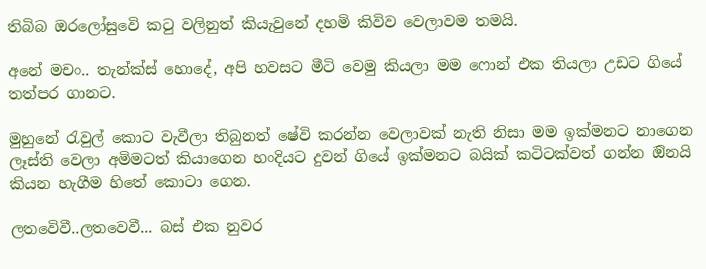තිබිබ ඔරලෝසුවෙි කටු වලිනුත් කියැවුනේ දහමි කිවිව වෙලාවම තමයි.

අනේ මචං.. තැන්ක්ස් හොදේ, අපි හවසට මීටි වෙමු කියලා මම ෆොන් එක තියලා උඩට ගියේ තත්පර ගානට.

මුහුනේ රැවුල් කොට වැවීලා තිබුනත් ෂේවි කරන්න වෙලාවක් නැති නිසා මම ඉක්මනට නාගෙන ලෑස්ති වෙලා අමිමටත් කියාගෙන හංදියට දුවන් ගියේ ඉක්මනට බයික් කටිටක්වත් ගන්න ඔිනයි කියන හැගීම හිතේ කොටා ගෙන.

ලතවෙිවී..ලතවෙවී... බස් එක නුවර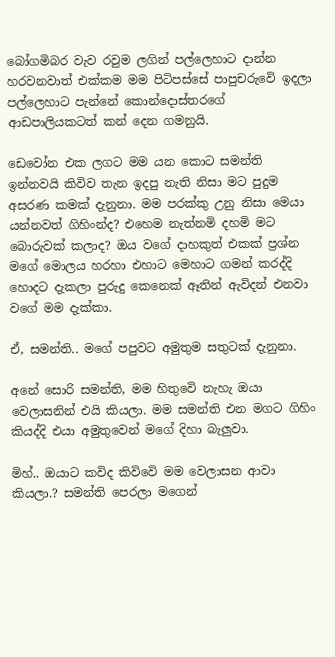බෝගමිබර වැව රවුම ලගින් පල්ලෙහාට දාන්න හරවනවාත් එක්කම මම පිටිපස්සේ පාපුචරුවෙි ඉදලා පල්ලෙහාට පැන්නේ කොන්දොස්තරගේ ආඩපාලියකටත් කන් දෙන ගමනුයි.

ඩෙවෝන එක ලගට මම යන කොට සමන්ති ඉන්නවයි කිවිව තැන ඉදපු නැති නිසා මට පුදුම අසරණ කමක් දැනුනා. මම පරක්කු උනු නිසා මෙයා යන්නවත් ගිහිංන්ද? එහෙම නැත්නමි දහමි මට බොරුවක් කලාද? ඔය වගේ දාහකුත් එකක් ප්‍රශ්න මගේ මොලය හරහා එහාට මෙහාට ගමන් කරද්දි හොදට දැකලා පුරුදු කෙනෙක් ඈතින් ඇවිදන් එනවා වගේ මම දැක්කා.

ඒ, සමන්ති.. මගේ පපුවට අමුතුම සතුටක් දැනුනා.

අනේ සොරි සමන්ති, මම හිතුවෙි නැහැ ඔයා වෙලාසනින් එයි කියලා. මම සමන්ති එන මගට ගිහිං කියද්දි එයා අමුතුවෙන් මගේ දිහා බැලුවා.

මිහ්.. ඔයාට කවිද කිවිවෙි මම වෙලාසන ආවා කියලා.? සමන්ති පෙරලා මගෙන්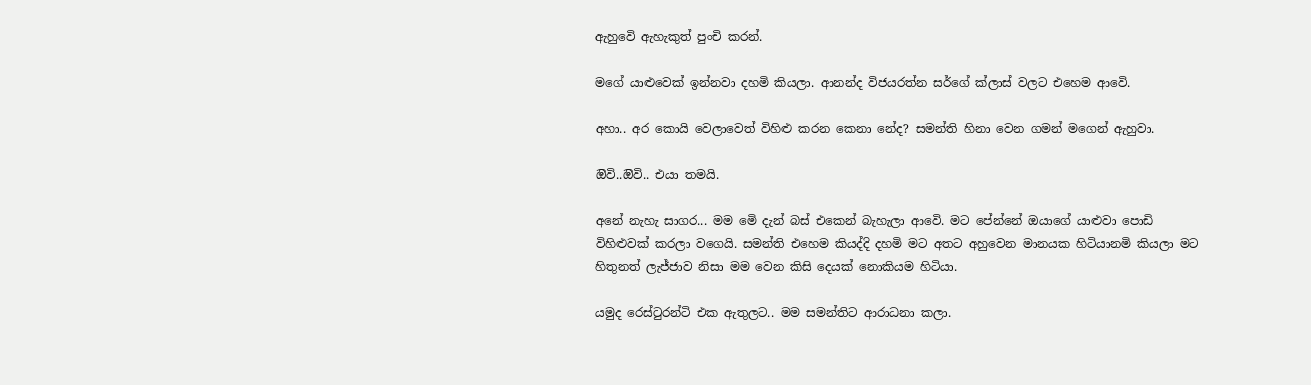ඇහුවෙි ඇහැකුත් පුංචි කරන්.

මගේ යාළුවෙක් ඉන්නවා දහමි කියලා. ආනන්ද විජයරත්න සර්ගේ ක්ලාස් වලට එහෙම ආවෙි.

අහා.. අර කොයි වෙලාවෙත් විහිළු කරන කෙනා නේද? සමන්ති හිනා වෙන ගමන් මගෙන් ඇහුවා.

ඔිවි..ඔිවි.. එයා තමයි.

අනේ නැහැ සාගර... මම මෙි දැන් බස් එකෙන් බැහැලා ආවෙි. මට පේන්නේ ඔයාගේ යාළුවා පොඩි විහිළුවක් කරලා වගෙයි. සමන්ති එහෙම කියද්දි දහමි මට අතට අහුවෙන මානයක හිටියානමි කියලා මට හිතුනත් ලැජ්ජාව නිසා මම වෙන කිසි දෙයක් නොකියම හිටියා.

යමුද රෙස්ටුරන්ටි එක ඇතුලට.. මම සමන්තිට ආරාධනා කලා.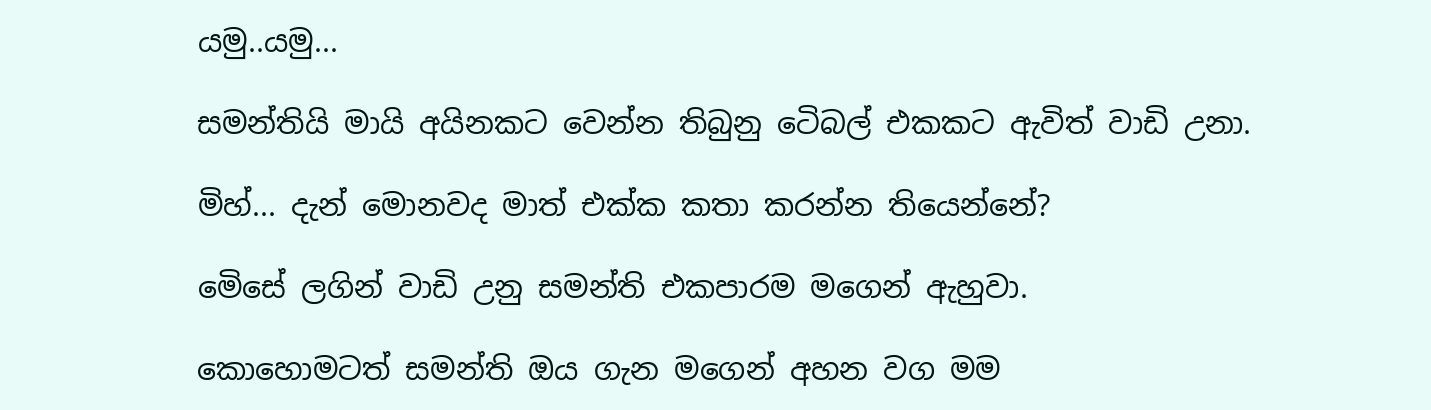යමු..යමු...

සමන්තියි මායි අයිනකට වෙන්න තිබුනු ටෙිබල් එකකට ඇවිත් වාඩි උනා.

මිහ්... දැන් මොනවද මාත් එක්ක කතා කරන්න තියෙන්නේ?

මෙිසේ ලගින් වාඩි උනු සමන්ති එකපාරම මගෙන් ඇහුවා.

කොහොමටත් සමන්ති ඔය ගැන මගෙන් අහන වග මම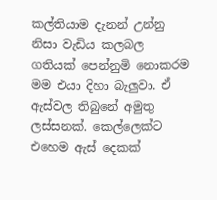කල්තියාම දැනන් උන්නු නිසා වැඩිය කලබල ගතියක් පෙන්නුමි නොකරම මම එයා දිහා බැලුවා. ඒ ඇස්වල තිබුනේ අමුතු ලස්සනක්. කෙල්ලෙක්ට එහෙම ඇස් දෙකක්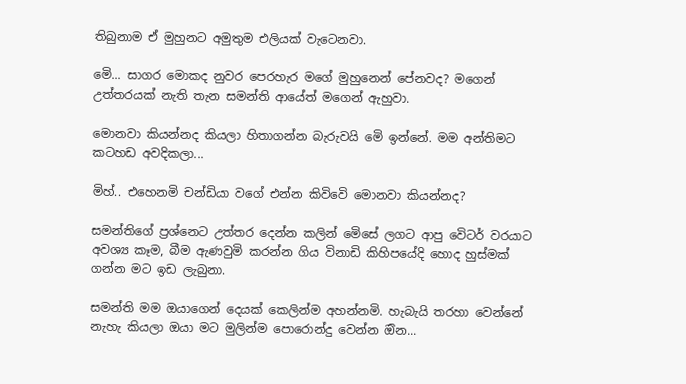තිබුනාම ඒ මුහුනට අමුතුම එලියක් වැටෙනවා.

මෙි... සාගර මොකද නුවර පෙරහැර මගේ මුහුනෙන් පේනවද? මගෙන් උත්තරයක් නැති තැන සමන්ති ආයේත් මගෙන් ඇහුවා.

මොනවා කියන්නද කියලා හිතාගන්න බැරුවයි මෙි ඉන්නේ. මම අන්තිමට කටහඩ අවදිකලා...

මිහ්.. එහෙනමි චන්ඩියා වගේ එන්න කිවිවෙි මොනවා කියන්නද?

සමන්තිගේ ප්‍රශ්නෙට උත්තර දෙන්න කලින් මෙිසේ ලගට ආපු වෙිටර් වරයාට අවශ්‍ය කෑම, බීම ඇණවුමි කරන්න ගිය විනාඩි කිහිපයේදි හොද හුස්මක් ගන්න මට ඉඩ ලැබුනා.

සමන්ති මම ඔයාගෙන් දෙයක් කෙලින්ම අහන්නමි. හැබැයි තරහා වෙන්නේ නැහැ කියලා ඔයා මට මුලින්ම පොරොන්දු වෙන්න ඔින...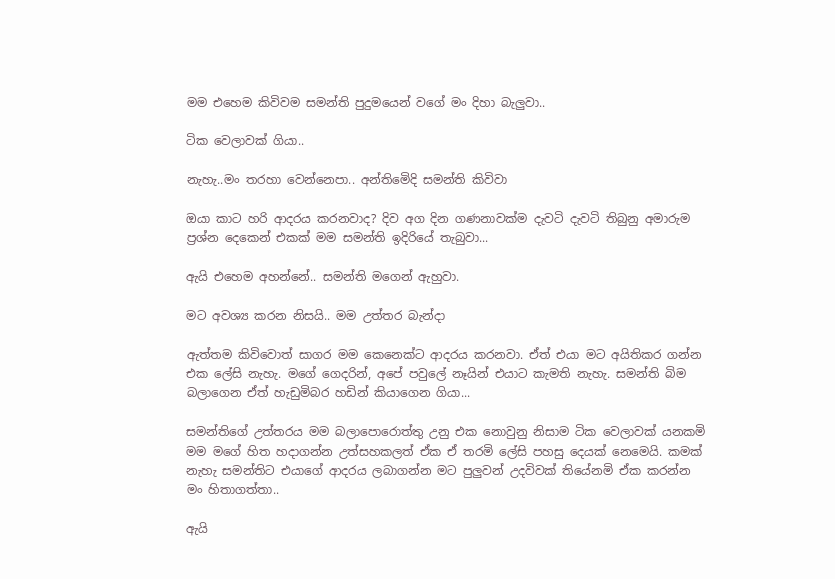මම එහෙම කිවිවම සමන්ති පුදුමයෙන් වගේ මං දිහා බැලුවා..

ටික වෙලාවක් ගියා..

නැහැ..මං තරහා වෙන්නෙපා.. අන්තිමෙිදි සමන්ති කිවිවා

ඔයා කාට හරි ආදරය කරනවාද? දිව අග දින ගණනාවක්ම දැවටි දැවටි තිබුනු අමාරුම ප්‍රශ්න දෙකෙන් එකක් මම සමන්ති ඉදිරියේ තැබුවා...

ඇයි එහෙම අහන්නේ.. සමන්ති මගෙන් ඇහුවා.

මට අවශ්‍ය කරන නිසයි.. මම උත්තර බැන්දා

ඇත්තම කිවිවොත් සාගර මම කෙනෙක්ට ආදරය කරනවා. ඒත් එයා මට අයිතිකර ගන්න එක ලේසි නැහැ. මගේ ගෙදරින්, අපේ පවුලේ නෑයින් එයාට කැමති නැහැ. සමන්ති බිම බලාගෙන ඒත් හැඩුමිබර හඩින් කියාගෙන ගියා...

සමන්තිගේ උත්තරය මම බලාපොරොත්තු උනු එක නොවුනු නිසාම ටික වෙලාවක් යනකමි මම මගේ හිත හදාගන්න උත්සහකලත් ඒක ඒ තරමි ලේසි පහසු දෙයක් නෙමෙයි. කමක් නැහැ සමන්තිට එයාගේ ආදරය ලබාගන්න මට පුලුවන් උදවිවක් තියේනමි ඒක කරන්න මං හිතාගත්තා..

ඇයි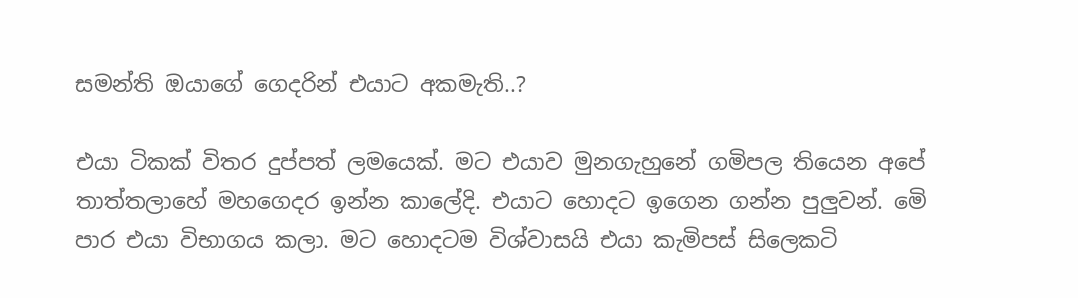සමන්ති ඔයාගේ ගෙදරින් එයාට අකමැති..?

එයා ටිකක් විතර දුප්පත් ලමයෙක්. මට එයාව මුනගැහුනේ ගමිපල තියෙන අපේ තාත්තලාහේ මහගෙදර ඉන්න කාලේදි. එයාට හොදට ඉගෙන ගන්න පුලුවන්. මෙි පාර එයා විභාගය කලා. මට හොදටම විශ්වාසයි එයා කැමිපස් සිලෙකටි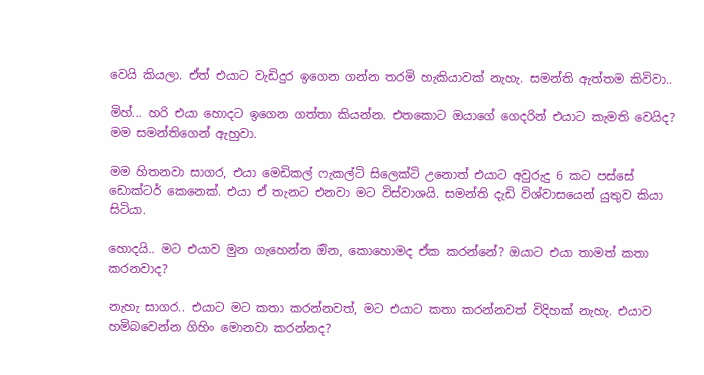වෙයි කියලා. ඒත් එයාට වැඩිදුර ඉගෙන ගන්න තරමි හැකියාවක් නැහැ. සමන්ති ඇත්තම කිවිවා..

මිහ්... හරි එයා හොදට ඉගෙන ගත්තා කියන්න. එතකොට ඔයාගේ ගෙදරින් එයාට කැමති වෙයිද?
මම සමන්තිගෙන් ඇහුවා.

මම හිතනවා සාගර, එයා මෙඩිකල් ෆැකල්ටි සිලෙක්ටි උනොත් එයාට අවුරුදු 6 කට පස්සේ ඩොක්ටර් කෙනෙක්. එයා ඒ තැනට එනවා මට විස්වාශයි. සමන්ති දැඩි විශ්වාසයෙන් යුතුව කියා සිටියා.

හොදයි.. මට එයාව මුන ගැහෙන්න ඔින, කොහොමද ඒක කරන්නේ? ඔයාට එයා තාමත් කතා කරනවාද?

නැහැ සාගර.. එයාට මට කතා කරන්නවත්, මට එයාට කතා කරන්නවත් විදිහක් නැහැ. එයාව හමිබවෙන්න ගිහිං මොනවා කරන්නද?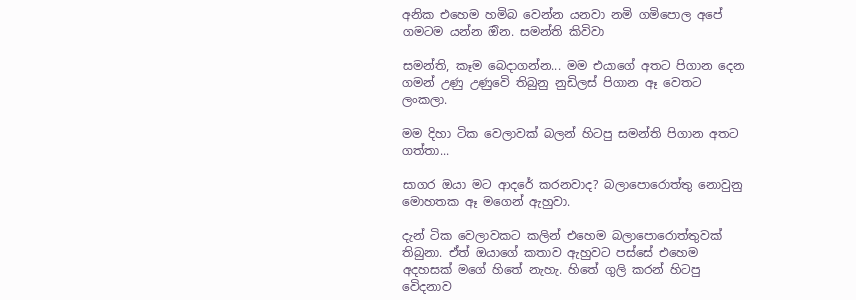අනික එහෙම හමිබ වෙන්න යනවා නමි ගමිපොල අපේ ගමටම යන්න ඔින. සමන්ති කිවිවා

සමන්ති, කෑම බෙදාගන්න... මම එයාගේ අතට පිගාන දෙන ගමන් උණු උණුවෙි තිබුනු නුඩිලස් පිගාන ඈ වෙතට ලංකලා.

මම දිහා ටික වෙලාවක් බලන් හිටපු සමන්ති පිගාන අතට ගත්තා...

සාගර ඔයා මට ආදරේ කරනවාද? බලාපොරොත්තු නොවුනු මොහතක ඈ මගෙන් ඇහුවා.

දැන් ටික වෙලාවකට කලින් එහෙම බලාපොරොත්තුවක් තිබුනා. ඒත් ඔයාගේ කතාව ඇහුවට පස්සේ එහෙම අදහසක් මගේ හිතේ නැහැ. හිතේ ගුලි කරන් හිටපු වෙිදනාව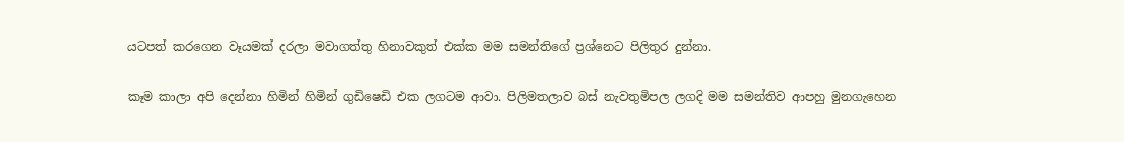යටපත් කරගෙන වෑයමක් දරලා මවාගත්තු හිනාවකුත් එක්ක මම සමන්තිගේ ප්‍රශ්නෙට පිලිතුර දුන්නා.

කෑම කාලා අපි දෙන්නා හිමින් හිමින් ගුඩිෂෙඩි එක ලගටම ආවා. පිලිමතලාව බස් නැවතුමිපල ලගදි මම සමන්තිව ආපහු මුනගැහෙන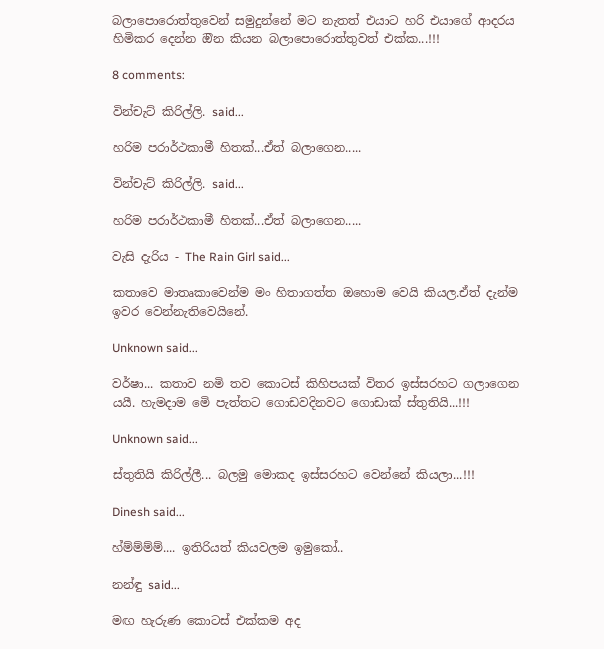බලාපොරොත්තුවෙන් සමුදුන්නේ මට නැතත් එයාට හරි එයාගේ ආදරය හිමිකර දෙන්න ඔින කියන බලාපොරොත්තුවත් එක්ක...!!!

8 comments:

වින්චැට් කිරිල්ලි. said...

හරිම පරාර්ථකාමී හිතක්...ඒත් බලාගෙන.....

වින්චැට් කිරිල්ලි. said...

හරිම පරාර්ථකාමී හිතක්...ඒත් බලාගෙන.....

වැසි දැරිය - The Rain Girl said...

කතාවෙ මාතෘකාවෙන්ම මං හිතාගත්ත ඔහොම වෙයි කියල.ඒත් දැන්ම ඉවර වෙන්නැතිවෙයිනේ.

Unknown said...

වර්ෂා... කතාව නමි තව කොටස් කිහිපයක් විතර ඉස්සරහට ගලාගෙන යයී. හැමදාම මෙි පැත්තට ගොඩවදිනවට ගොඩාක් ස්තුතියි...!!!

Unknown said...

ස්තුතියි කිරිල්ලී... බලමු මොකද ඉස්සරහට වෙන්නේ කියලා...!!!

Dinesh said...

හ්ම්ම්ම්ම්.... ඉතිරියත් කියවලම ඉමුකෝ..

නන්ඳු said...

මඟ හැරුණ කොටස් එක්කම අද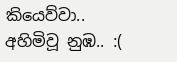කියෙව්වා..
අහිමිවූ නුඹ.. :(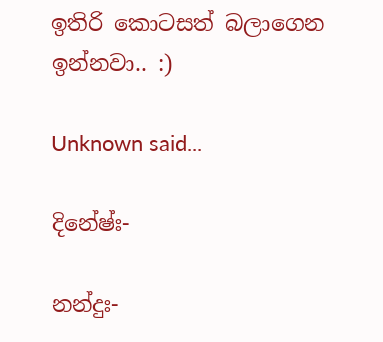ඉතිරි කොටසත් බලාගෙන ඉන්නවා.. :)

Unknown said...

දිනේෂ්ඃ-

නන්දුඃ-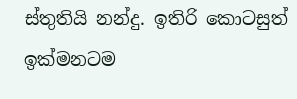ස්තුතියි නන්දු. ඉතිරි කොටසුත් ඉක්මනටම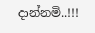දාන්නමි..!!!